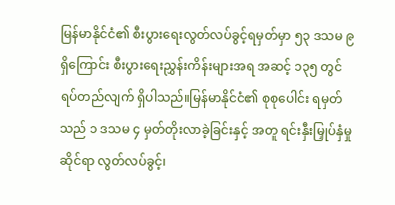မြန်မာနိုင်ငံ၏ စီးပွားရေးလွတ်လပ်ခွင့်ရမှတ်မှာ ၅၃ ဒသမ ၉ ရှိကြောင်း စီးပွားရေးညွှန်းကိန်းများအရ အဆင့် ၁၃၅ တွင် ရပ်တည်လျက် ရှိပါသည်။မြန်မာနိုင်ငံ၏ စုစုပေါင်း ရမှတ်သည် ၁ ဒသမ ၄ မှတ်တိုးလာခဲ့ခြင်းနှင့် အတူ ရင်းနှီးမြှုပ်နှံမှုဆိုင်ရာ လွတ်လပ်ခွင့်၊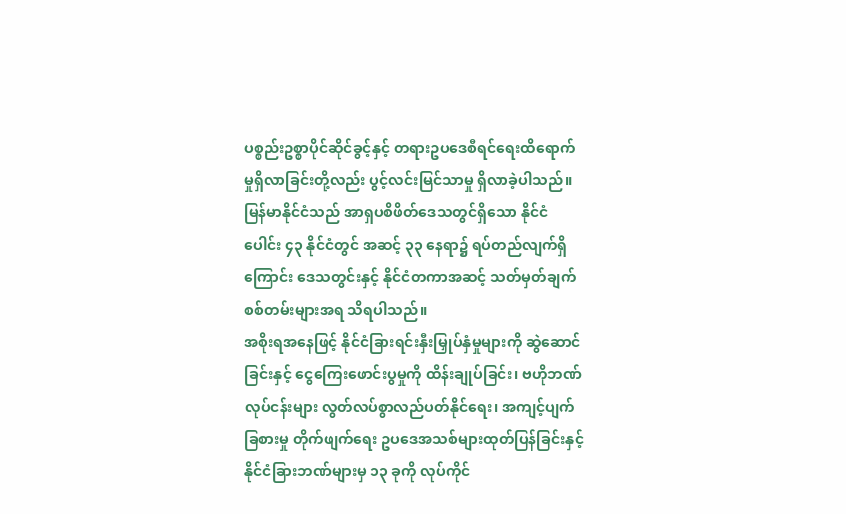ပစ္စည်းဥစ္စာပိုင်ဆိုင်ခွင့်နှင့် တရားဥပဒေစီရင်ရေးထိရောက်မှုရှိလာခြင်းတို့လည်း ပွင့်လင်းမြင်သာမှု ရှိလာခဲ့ပါသည်။
မြန်မာနိုင်ငံသည် အာရှပစိဖိတ်ဒေသတွင်ရှိသော နိုင်ငံပေါင်း ၄၃ နိုင်ငံတွင် အဆင့် ၃၃ နေရာ၌ ရပ်တည်လျက်ရှိကြောင်း ဒေသတွင်းနှင့် နိုင်ငံတကာအဆင့် သတ်မှတ်ချက်စစ်တမ်းများအရ သိရပါသည်။
အစိုးရအနေဖြင့် နိုင်ငံခြားရင်းနှီးမြှုပ်နှံမှုများကို ဆွဲဆောင်ခြင်းနှင့် ငွေကြေးဖောင်းပွမှုကို ထိန်းချုပ်ခြင်း၊ ဗဟိုဘဏ်လုပ်ငန်းများ လွတ်လပ်စွာလည်ပတ်နိုင်ရေး၊ အကျင့်ပျက်ခြစားမှု တိုက်ဖျက်ရေး ဥပဒေအသစ်များထုတ်ပြန်ခြင်းနှင့် နိုင်ငံခြားဘဏ်များမှ ၁၃ ခုကို လုပ်ကိုင်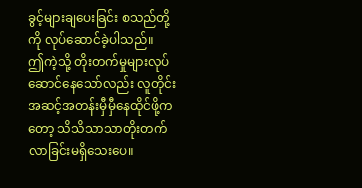ခွင့်များချပေးခြင်း စသည်တို့ကို လုပ်ဆောင်ခဲ့ပါသည်။
ဤကဲ့သို့ တိုးတက်မှုများလုပ်ဆောင်နေသော်လည်း လူတိုင်းအဆင့်အတန်းမှီမှီနေထိုင်ဖို့ကတော့ သိသိသာသာတိုးတက်လာခြင်းမရှိသေးပေ။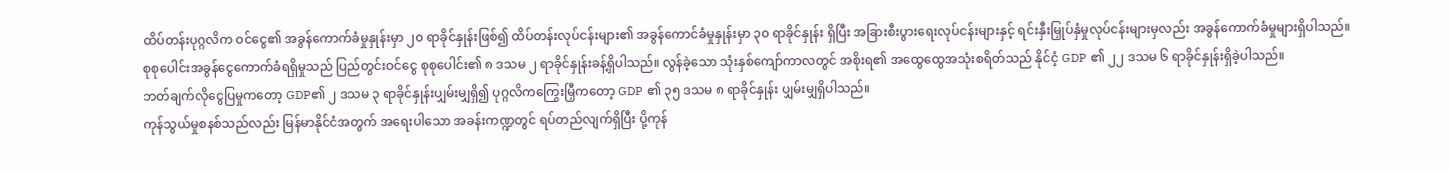ထိပ်တန်းပုဂ္ဂလိက ဝင်ငွေ၏ အခွန်ကောက်ခံမှုနှုန်းမှာ ၂၀ ရာခိုင်နှုန်းဖြစ်၍ ထိပ်တန်းလုပ်ငန်းများ၏ အခွန်ကောင်ခံမှုနှုန်းမှာ ၃၀ ရာခိုင်နှုန်း ရှိပြီး အခြားစီးပွားရေးလုပ်ငန်းများနှင့် ရင်းနှီးမြှုပ်နှံမှုလုပ်ငန်းများမှလည်း အခွန်ကောက်ခံမှုများရှိပါသည်။
စုစုပေါင်းအခွန်ငွေကောက်ခံရရှိမှုသည် ပြည်တွင်းဝင်ငွေ စုစုပေါင်း၏ ၈ ဒသမ ၂ ရာခိုင်နှုန်းခန့်ရှိပါသည်။ လွန်ခဲ့သော သုံးနှစ်ကျော်ကာလတွင် အစိုးရ၏ အထွေထွေအသုံးစရိတ်သည် နိုင်ငံ့ GDP ၏ ၂၂ ဒသမ ၆ ရာခိုင်နှုန်းရှိခဲ့ပါသည်။
ဘတ်ချက်လိုငွေပြမှုကတော့ GDP၏ ၂ ဒသမ ၃ ရာခိုင်နှုန်းပျှမ်းမျှရှိ၍ ပုဂ္ဂလိကကြွေးမြှီကတော့ GDP ၏ ၃၅ ဒသမ ၈ ရာခိုင်နှုန်း ပျှမ်းမျှရှိပါသည်။
ကုန်သွယ်မှုစနစ်သည်လည်း မြန်မာနိုင်ငံအတွက် အရေးပါသော အခန်းကဏ္ဍတွင် ရပ်တည်လျက်ရှိပြီး ပို့ကုန်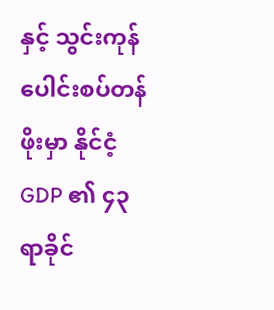နှင့် သွင်းကုန် ပေါင်းစပ်တန်ဖိုးမှာ နိုင်ငံ့ GDP ၏ ၄၃ ရာခိုင်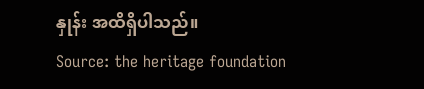နှုန်း အထိရှိပါသည်။
Source: the heritage foundation